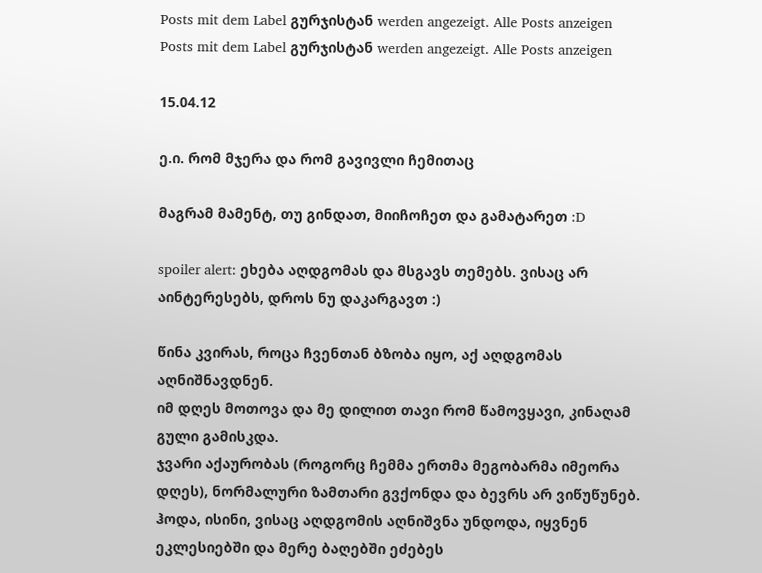Posts mit dem Label გურჯისტან werden angezeigt. Alle Posts anzeigen
Posts mit dem Label გურჯისტან werden angezeigt. Alle Posts anzeigen

15.04.12

ე.ი. რომ მჯერა და რომ გავივლი ჩემითაც

მაგრამ მამენტ, თუ გინდათ, მიიჩოჩეთ და გამატარეთ :D

spoiler alert: ეხება აღდგომას და მსგავს თემებს. ვისაც არ აინტერესებს, დროს ნუ დაკარგავთ :)

წინა კვირას, როცა ჩვენთან ბზობა იყო, აქ აღდგომას აღნიშნავდნენ.
იმ დღეს მოთოვა და მე დილით თავი რომ წამოვყავი, კინაღამ გული გამისკდა.
ჯვარი აქაურობას (როგორც ჩემმა ერთმა მეგობარმა იმეორა დღეს), ნორმალური ზამთარი გვქონდა და ბევრს არ ვიწუწუნებ.
ჰოდა, ისინი, ვისაც აღდგომის აღნიშვნა უნდოდა, იყვნენ ეკლესიებში და მერე ბაღებში ეძებეს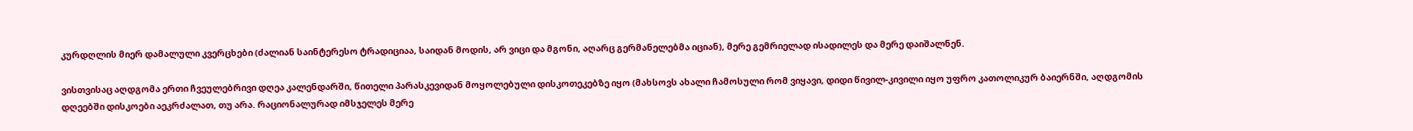კურდღლის მიერ დამალული კვერცხები (ძალიან საინტერესო ტრადიციაა, საიდან მოდის, არ ვიცი და მგონი, აღარც გერმანელებმა იციან), მერე გემრიელად ისადილეს და მერე დაიშალნენ.

ვისთვისაც აღდგომა ერთი ჩვეულებრივი დღეა კალენდარში, წითელი პარასკევიდან მოყოლებული დისკოთეკებზე იყო (მახსოვს ახალი ჩამოსული რომ ვიყავი, დიდი წივილ-კივილი იყო უფრო კათოლიკურ ბაიერნში, აღდგომის დღეებში დისკოები აეკრძალათ, თუ არა. რაციონალურად იმსჯელეს მერე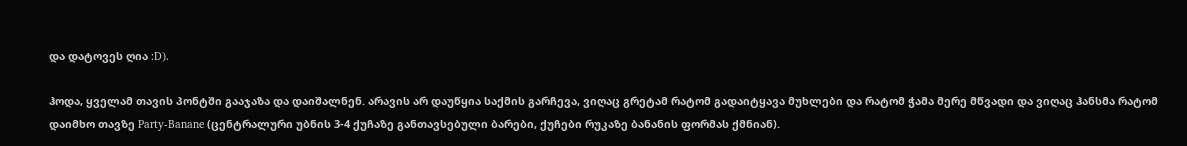და დატოვეს ღია :D).

ჰოდა, ყველამ თავის პონტში გააჯაზა და დაიშალნენ. არავის არ დაუწყია საქმის გარჩევა, ვიღაც გრეტამ რატომ გადაიტყავა მუხლები და რატომ ჭამა მერე მწვადი და ვიღაც ჰანსმა რატომ დაიმხო თავზე Party-Banane (ცენტრალური უბნის 3-4 ქუჩაზე განთავსებული ბარები, ქუჩები რუკაზე ბანანის ფორმას ქმნიან).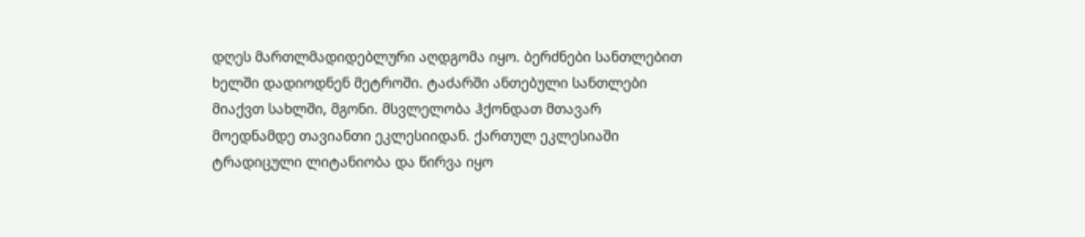დღეს მართლმადიდებლური აღდგომა იყო. ბერძნები სანთლებით ხელში დადიოდნენ მეტროში. ტაძარში ანთებული სანთლები მიაქვთ სახლში, მგონი. მსვლელობა ჰქონდათ მთავარ მოედნამდე თავიანთი ეკლესიიდან. ქართულ ეკლესიაში ტრადიცული ლიტანიობა და წირვა იყო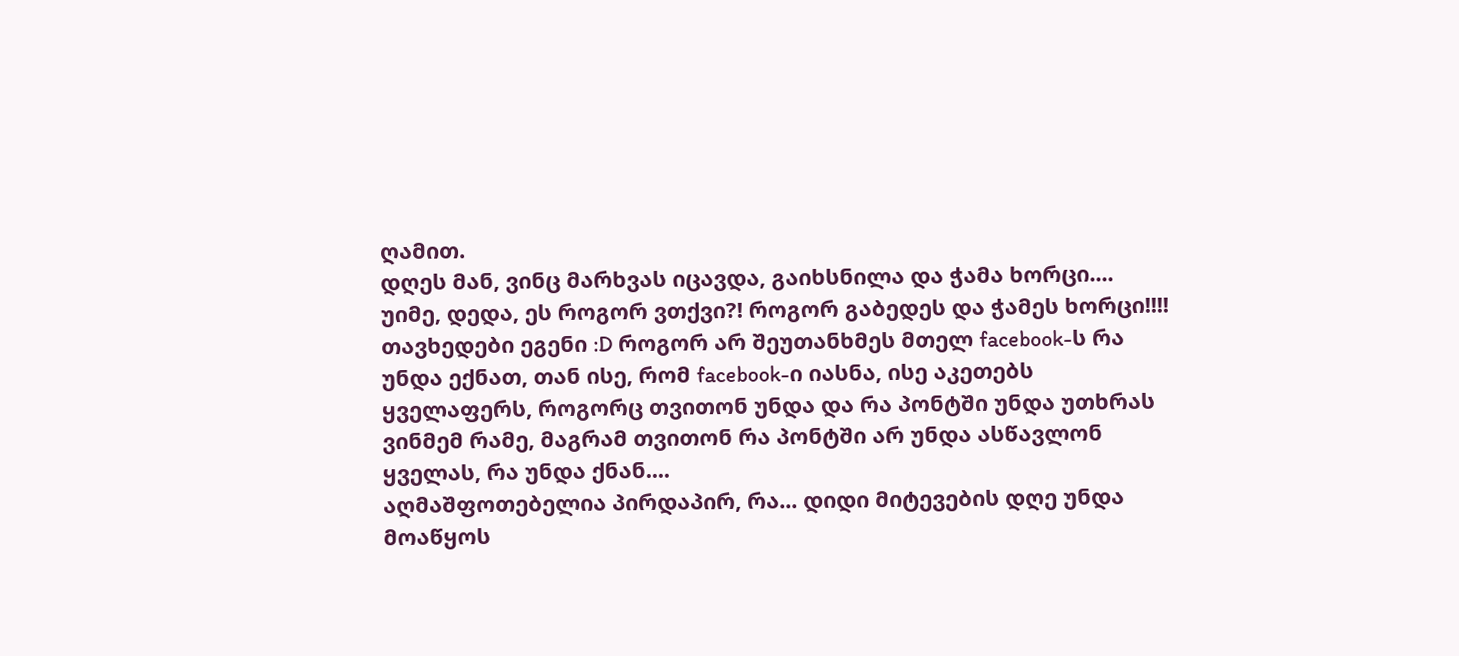ღამით.
დღეს მან, ვინც მარხვას იცავდა, გაიხსნილა და ჭამა ხორცი.... უიმე, დედა, ეს როგორ ვთქვი?! როგორ გაბედეს და ჭამეს ხორცი!!!! თავხედები ეგენი :D როგორ არ შეუთანხმეს მთელ facebook-ს რა უნდა ექნათ, თან ისე, რომ facebook-ი იასნა, ისე აკეთებს ყველაფერს, როგორც თვითონ უნდა და რა პონტში უნდა უთხრას ვინმემ რამე, მაგრამ თვითონ რა პონტში არ უნდა ასწავლონ ყველას, რა უნდა ქნან....
აღმაშფოთებელია პირდაპირ, რა... დიდი მიტევების დღე უნდა მოაწყოს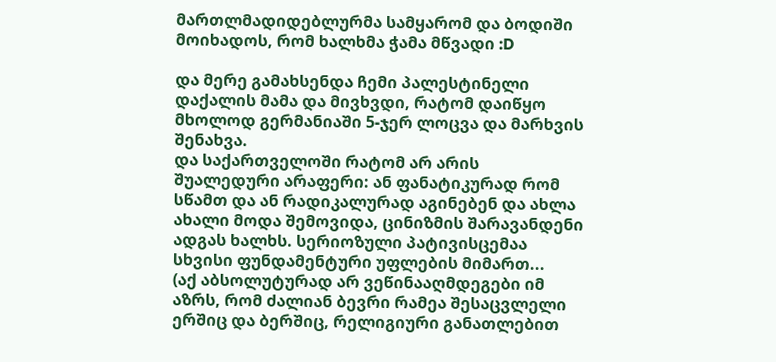მართლმადიდებლურმა სამყარომ და ბოდიში მოიხადოს, რომ ხალხმა ჭამა მწვადი :D

და მერე გამახსენდა ჩემი პალესტინელი დაქალის მამა და მივხვდი, რატომ დაიწყო მხოლოდ გერმანიაში 5-ჯერ ლოცვა და მარხვის შენახვა.
და საქართველოში რატომ არ არის შუალედური არაფერი: ან ფანატიკურად რომ სწამთ და ან რადიკალურად აგინებენ და ახლა ახალი მოდა შემოვიდა, ცინიზმის შარავანდენი ადგას ხალხს. სერიოზული პატივისცემაა სხვისი ფუნდამენტური უფლების მიმართ...
(აქ აბსოლუტურად არ ვეწინააღმდეგები იმ აზრს, რომ ძალიან ბევრი რამეა შესაცვლელი ერშიც და ბერშიც, რელიგიური განათლებით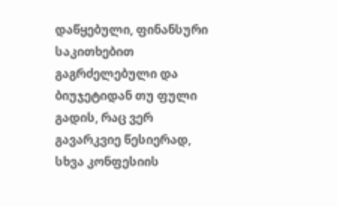დაწყებული, ფინანსური საკითხებით გაგრძელებული და ბიუჯეტიდან თუ ფული გადის, რაც ვერ გავარკვიე წესიერად, სხვა კონფესიის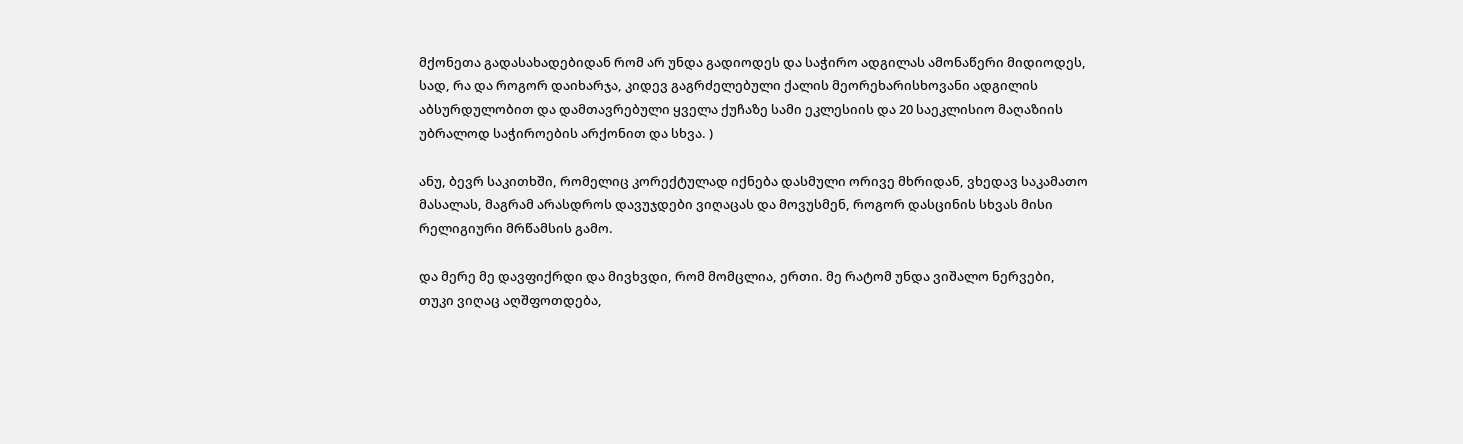მქონეთა გადასახადებიდან რომ არ უნდა გადიოდეს და საჭირო ადგილას ამონაწერი მიდიოდეს, სად, რა და როგორ დაიხარჯა, კიდევ გაგრძელებული ქალის მეორეხარისხოვანი ადგილის აბსურდულობით და დამთავრებული ყველა ქუჩაზე სამი ეკლესიის და 20 საეკლისიო მაღაზიის უბრალოდ საჭიროების არქონით და სხვა. )

ანუ, ბევრ საკითხში, რომელიც კორექტულად იქნება დასმული ორივე მხრიდან, ვხედავ საკამათო მასალას, მაგრამ არასდროს დავუჯდები ვიღაცას და მოვუსმენ, როგორ დასცინის სხვას მისი რელიგიური მრწამსის გამო.

და მერე მე დავფიქრდი და მივხვდი, რომ მომცლია, ერთი. მე რატომ უნდა ვიშალო ნერვები, თუკი ვიღაც აღშფოთდება,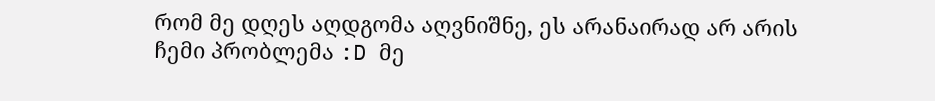რომ მე დღეს აღდგომა აღვნიშნე, ეს არანაირად არ არის ჩემი პრობლემა :D მე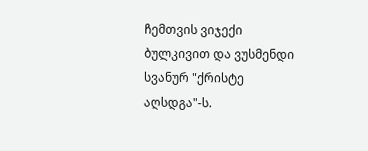ჩემთვის ვიჯექი ბულკივით და ვუსმენდი სვანურ "ქრისტე აღსდგა"-ს.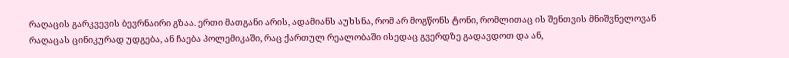რაღაცის გარკვევის ბევრნაირი გზაა. ერთი მათგანი არის, ადამიანს აუხსნა, რომ არ მოგწონს ტონი, რომლითაც ის შენთვის მნიშვნელოვან რაღაცას ცინიკურად უდგება, ან ჩაება პოლემიკაში, რაც ქართულ რეალობაში ისედაც გვერდზე გადავდოთ და ან,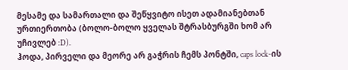მესამე და სამართალი და შეწყვიტო ისეთ ადამიანებთან ურთიერთობა (ბოლო-ბოლო ყველას შტრასბურგში ხომ არ უჩივლებ :D).
ჰოდა, პირველი და მეორე არ გაჭრის ჩემს პონტში, caps lock-ის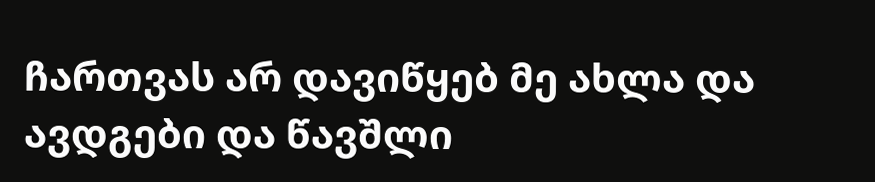ჩართვას არ დავიწყებ მე ახლა და ავდგები და წავშლი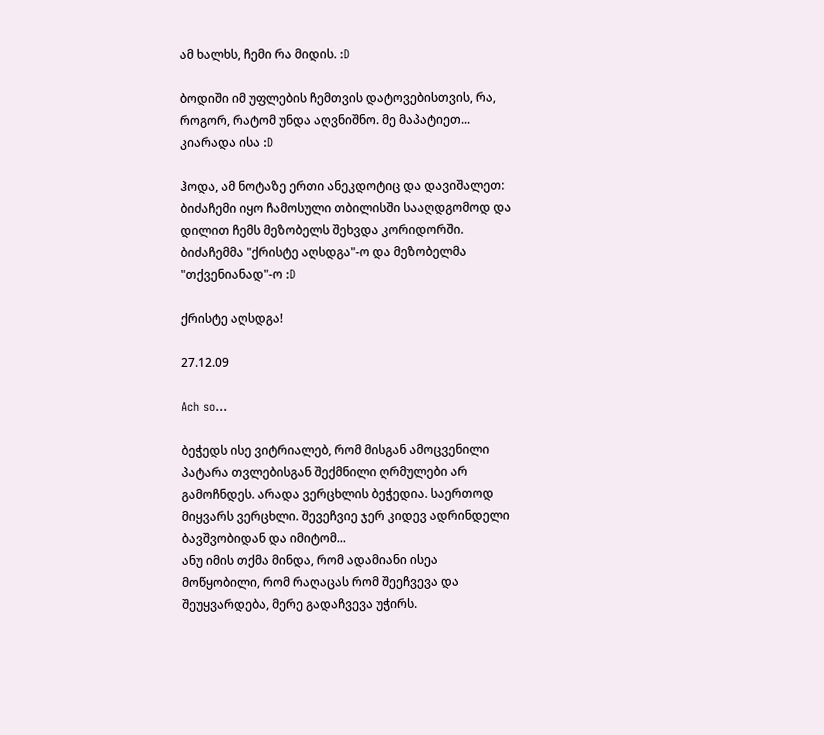ამ ხალხს, ჩემი რა მიდის. :D

ბოდიში იმ უფლების ჩემთვის დატოვებისთვის, რა, როგორ, რატომ უნდა აღვნიშნო. მე მაპატიეთ... კიარადა ისა :D

ჰოდა, ამ ნოტაზე ერთი ანეკდოტიც და დავიშალეთ: ბიძაჩემი იყო ჩამოსული თბილისში სააღდგომოდ და დილით ჩემს მეზობელს შეხვდა კორიდორში. ბიძაჩემმა "ქრისტე აღსდგა"-ო და მეზობელმა "თქვენიანად"-ო :D

ქრისტე აღსდგა!

27.12.09

Ach so...

ბეჭედს ისე ვიტრიალებ, რომ მისგან ამოცვენილი პატარა თვლებისგან შექმნილი ღრმულები არ გამოჩნდეს. არადა ვერცხლის ბეჭედია. საერთოდ მიყვარს ვერცხლი. შევეჩვიე ჯერ კიდევ ადრინდელი ბავშვობიდან და იმიტომ...
ანუ იმის თქმა მინდა, რომ ადამიანი ისეა მოწყობილი, რომ რაღაცას რომ შეეჩვევა და შეუყვარდება, მერე გადაჩვევა უჭირს.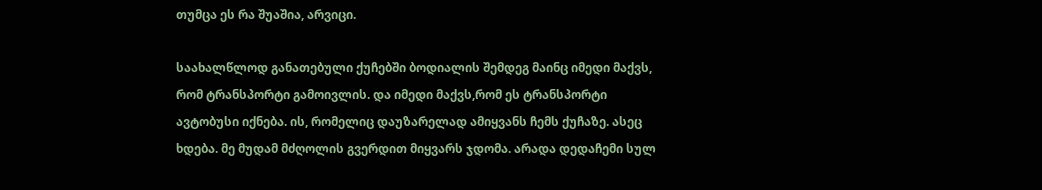თუმცა ეს რა შუაშია, არვიცი.

საახალწლოდ განათებული ქუჩებში ბოდიალის შემდეგ მაინც იმედი მაქვს, რომ ტრანსპორტი გამოივლის. და იმედი მაქვს,რომ ეს ტრანსპორტი ავტობუსი იქნება. ის, რომელიც დაუზარელად ამიყვანს ჩემს ქუჩაზე. ასეც ხდება. მე მუდამ მძღოლის გვერდით მიყვარს ჯდომა. არადა დედაჩემი სულ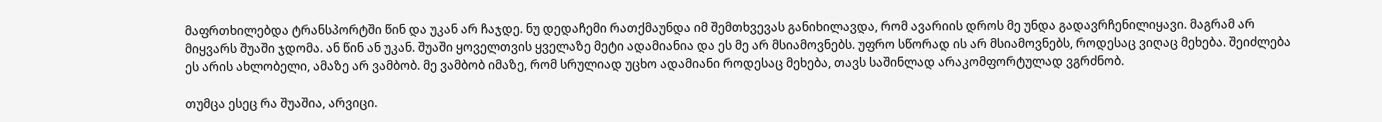მაფრთხილებდა ტრანსპორტში წინ და უკან არ ჩაჯდე. ნუ დედაჩემი რათქმაუნდა იმ შემთხვევას განიხილავდა, რომ ავარიის დროს მე უნდა გადავრჩენილიყავი. მაგრამ არ მიყვარს შუაში ჯდომა. ან წინ ან უკან. შუაში ყოველთვის ყველაზე მეტი ადამიანია და ეს მე არ მსიამოვნებს. უფრო სწორად ის არ მსიამოვნებს, როდესაც ვიღაც მეხება. შეიძლება ეს არის ახლობელი, ამაზე არ ვამბობ. მე ვამბობ იმაზე, რომ სრულიად უცხო ადამიანი როდესაც მეხება, თავს საშინლად არაკომფორტულად ვგრძნობ.

თუმცა ესეც რა შუაშია, არვიცი.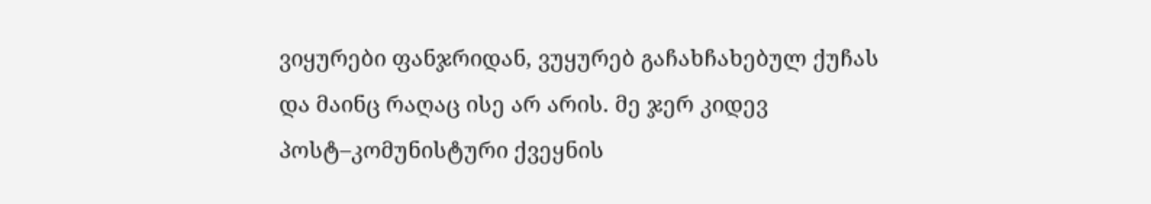ვიყურები ფანჯრიდან, ვუყურებ გაჩახჩახებულ ქუჩას და მაინც რაღაც ისე არ არის. მე ჯერ კიდევ პოსტ–კომუნისტური ქვეყნის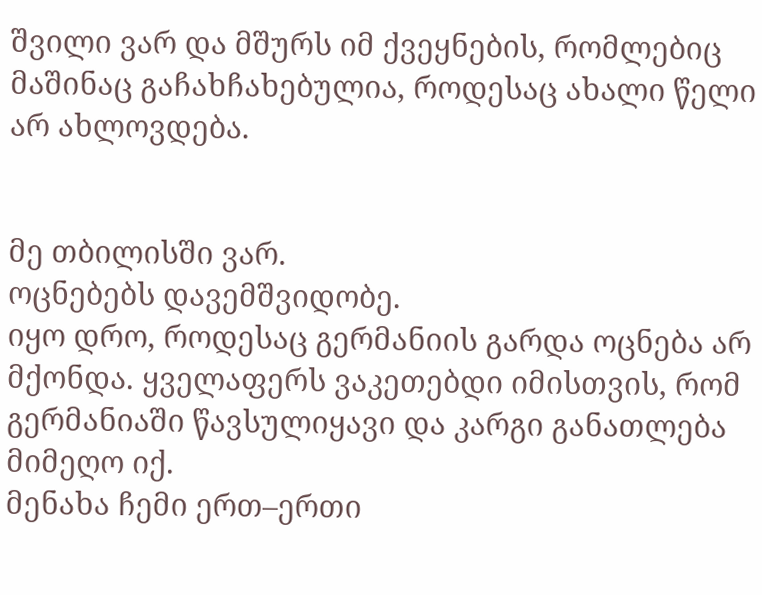შვილი ვარ და მშურს იმ ქვეყნების, რომლებიც მაშინაც გაჩახჩახებულია, როდესაც ახალი წელი არ ახლოვდება.


მე თბილისში ვარ.
ოცნებებს დავემშვიდობე.
იყო დრო, როდესაც გერმანიის გარდა ოცნება არ მქონდა. ყველაფერს ვაკეთებდი იმისთვის, რომ გერმანიაში წავსულიყავი და კარგი განათლება მიმეღო იქ.
მენახა ჩემი ერთ–ერთი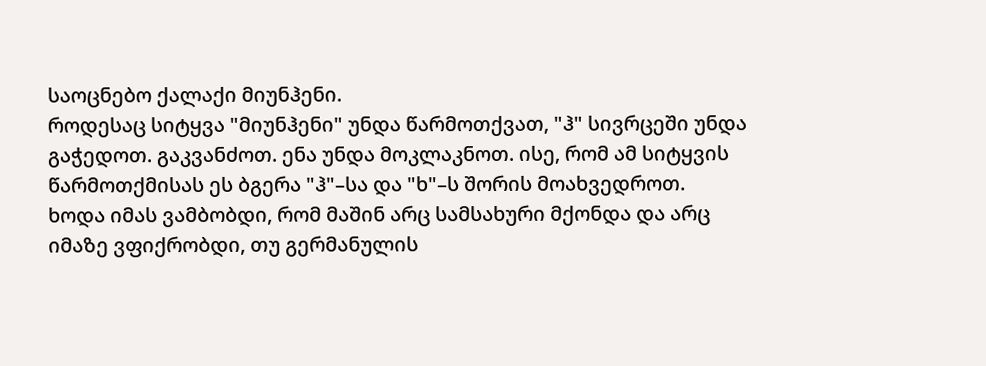საოცნებო ქალაქი მიუნჰენი.
როდესაც სიტყვა "მიუნჰენი" უნდა წარმოთქვათ, "ჰ" სივრცეში უნდა გაჭედოთ. გაკვანძოთ. ენა უნდა მოკლაკნოთ. ისე, რომ ამ სიტყვის წარმოთქმისას ეს ბგერა "ჰ"–სა და "ხ"–ს შორის მოახვედროთ.
ხოდა იმას ვამბობდი, რომ მაშინ არც სამსახური მქონდა და არც იმაზე ვფიქრობდი, თუ გერმანულის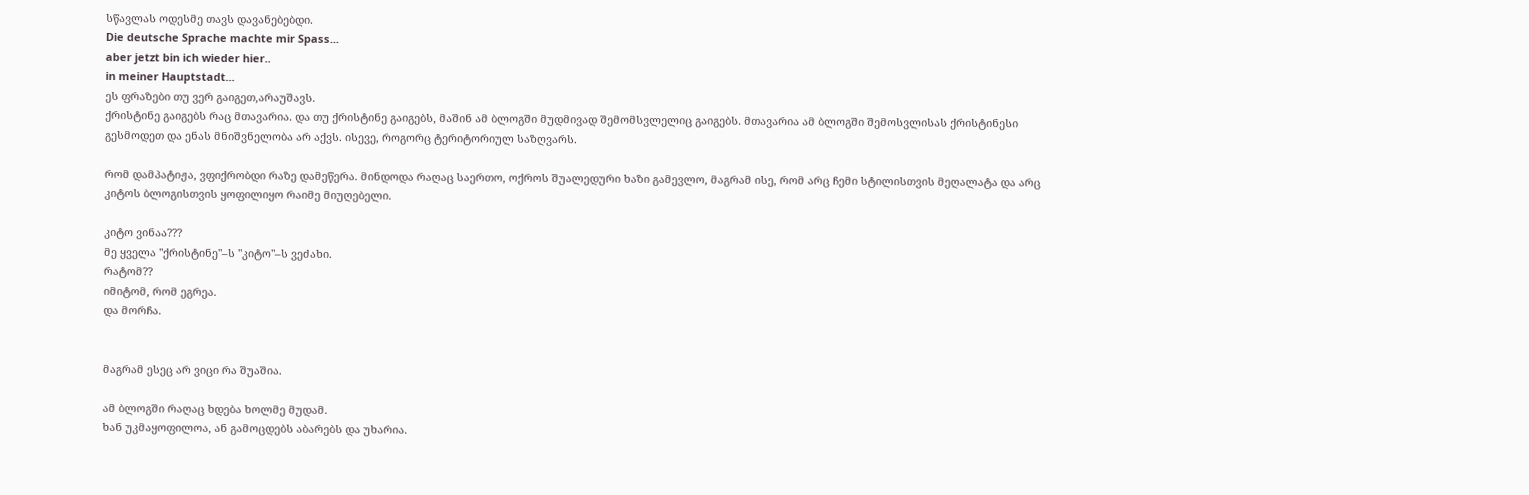სწავლას ოდესმე თავს დავანებებდი.
Die deutsche Sprache machte mir Spass...
aber jetzt bin ich wieder hier..
in meiner Hauptstadt...
ეს ფრაზები თუ ვერ გაიგეთ,არაუშავს.
ქრისტინე გაიგებს რაც მთავარია. და თუ ქრისტინე გაიგებს, მაშინ ამ ბლოგში მუდმივად შემომსვლელიც გაიგებს. მთავარია ამ ბლოგში შემოსვლისას ქრისტინესი გესმოდეთ და ენას მნიშვნელობა არ აქვს. ისევე, როგორც ტერიტორიულ საზღვარს.

რომ დამპატიჟა, ვფიქრობდი რაზე დამეწერა. მინდოდა რაღაც საერთო, ოქროს შუალედური ხაზი გამევლო, მაგრამ ისე, რომ არც ჩემი სტილისთვის მეღალატა და არც კიტოს ბლოგისთვის ყოფილიყო რაიმე მიუღებელი.

კიტო ვინაა???
მე ყველა "ქრისტინე"–ს "კიტო"–ს ვეძახი.
რატომ??
იმიტომ, რომ ეგრეა.
და მორჩა.


მაგრამ ესეც არ ვიცი რა შუაშია.

ამ ბლოგში რაღაც ხდება ხოლმე მუდამ.
ხან უკმაყოფილოა, ან გამოცდებს აბარებს და უხარია.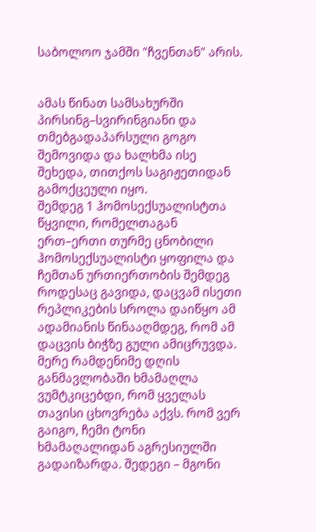საბოლოო ჯამში "ჩვენთან" არის.


ამას წინათ სამსახურში პირსინგ–სვირინგიანი და თმებგადაპარსული გოგო შემოვიდა და ხალხმა ისე შეხედა, თითქოს საგიჟეთიდან გამოქცეული იყო.
შემდეგ 1 ჰომოსექსუალისტთა წყვილი, რომელთაგან ერთ–ერთი თურმე ცნობილი ჰომოსექსუალისტი ყოფილა და ჩემთან ურთიერთობის შემდეგ როდესაც გავიდა, დაცვამ ისეთი რეპლიკების სროლა დაიწყო ამ ადამიანის წინააღმდეგ, რომ ამ დაცვის ბიჭზე გული ამიცრუვდა.
მერე რამდენიმე დღის განმავლობაში ხმამაღლა ვუმტკიცებდი, რომ ყველას თავისი ცხოვრება აქვს. რომ ვერ გაიგო, ჩემი ტონი ხმამაღალიდან აგრესიულში გადაიზარდა. შედეგი – მგონი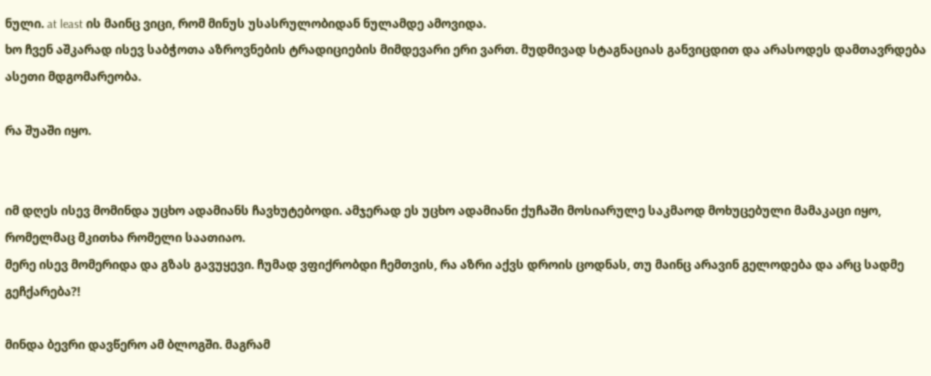ნული. at least ის მაინც ვიცი, რომ მინუს უსასრულობიდან ნულამდე ამოვიდა.
ხო ჩვენ აშკარად ისევ საბჭოთა აზროვნების ტრადიციების მიმდევარი ერი ვართ. მუდმივად სტაგნაციას განვიცდით და არასოდეს დამთავრდება ასეთი მდგომარეობა.

რა შუაში იყო.


იმ დღეს ისევ მომინდა უცხო ადამიანს ჩავხუტებოდი. ამჯერად ეს უცხო ადამიანი ქუჩაში მოსიარულე საკმაოდ მოხუცებული მამაკაცი იყო, რომელმაც მკითხა რომელი საათიაო.
მერე ისევ მომერიდა და გზას გავუყევი. ჩუმად ვფიქრობდი ჩემთვის, რა აზრი აქვს დროის ცოდნას, თუ მაინც არავინ გელოდება და არც სადმე გეჩქარება?!

მინდა ბევრი დავწერო ამ ბლოგში. მაგრამ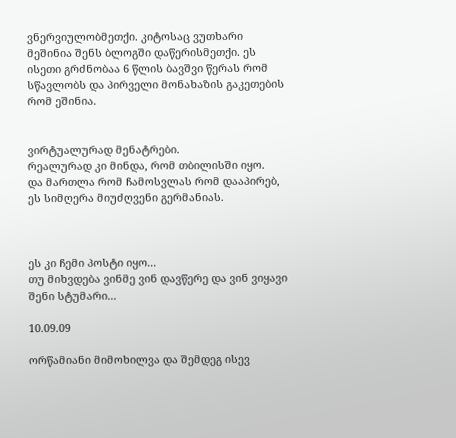ვნერვიულობმეთქი. კიტოსაც ვუთხარი მეშინია შენს ბლოგში დაწერისმეთქი. ეს ისეთი გრძნობაა 6 წლის ბავშვი წერას რომ სწავლობს და პირველი მონახაზის გაკეთების რომ ეშინია.


ვირტუალურად მენატრები.
რეალურად კი მინდა, რომ თბილისში იყო.
და მართლა რომ ჩამოსვლას რომ დააპირებ, ეს სიმღერა მიუძღვენი გერმანიას.



ეს კი ჩემი პოსტი იყო...
თუ მიხვდება ვინმე ვინ დავწერე და ვინ ვიყავი შენი სტუმარი...

10.09.09

ორწამიანი მიმოხილვა და შემდეგ ისევ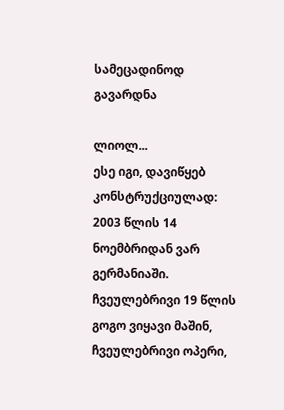სამეცადინოდ გავარდნა

ლიოლ...
ესე იგი, დავიწყებ კონსტრუქციულად: 2003 წლის 14 ნოემბრიდან ვარ გერმანიაში. ჩვეულებრივი 19 წლის გოგო ვიყავი მაშინ, ჩვეულებრივი ოპერი,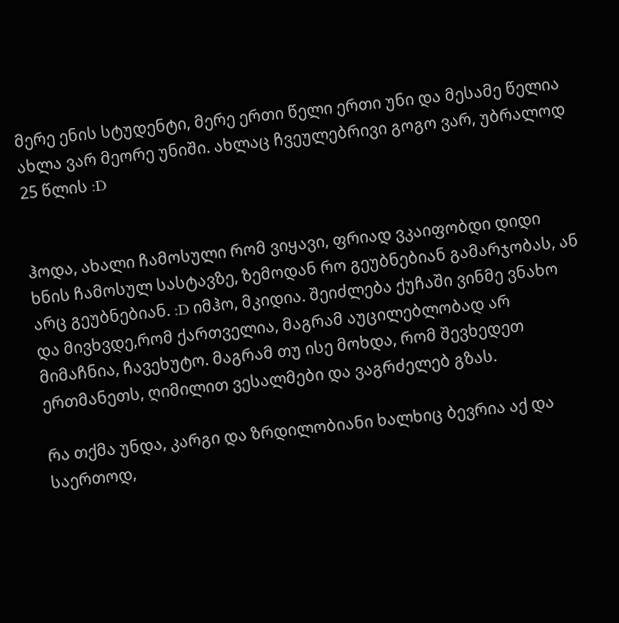მერე ენის სტუდენტი, მერე ერთი წელი ერთი უნი და მესამე წელია ახლა ვარ მეორე უნიში. ახლაც ჩვეულებრივი გოგო ვარ, უბრალოდ 25 წლის :D


ჰოდა, ახალი ჩამოსული რომ ვიყავი, ფრიად ვკაიფობდი დიდი ხნის ჩამოსულ სასტავზე, ზემოდან რო გეუბნებიან გამარჯობას, ან არც გეუბნებიან. :D იმჰო, მკიდია. შეიძლება ქუჩაში ვინმე ვნახო და მივხვდე,რომ ქართველია, მაგრამ აუცილებლობად არ მიმაჩნია, ჩავეხუტო. მაგრამ თუ ისე მოხდა, რომ შევხედეთ ერთმანეთს, ღიმილით ვესალმები და ვაგრძელებ გზას.

რა თქმა უნდა, კარგი და ზრდილობიანი ხალხიც ბევრია აქ და საერთოდ,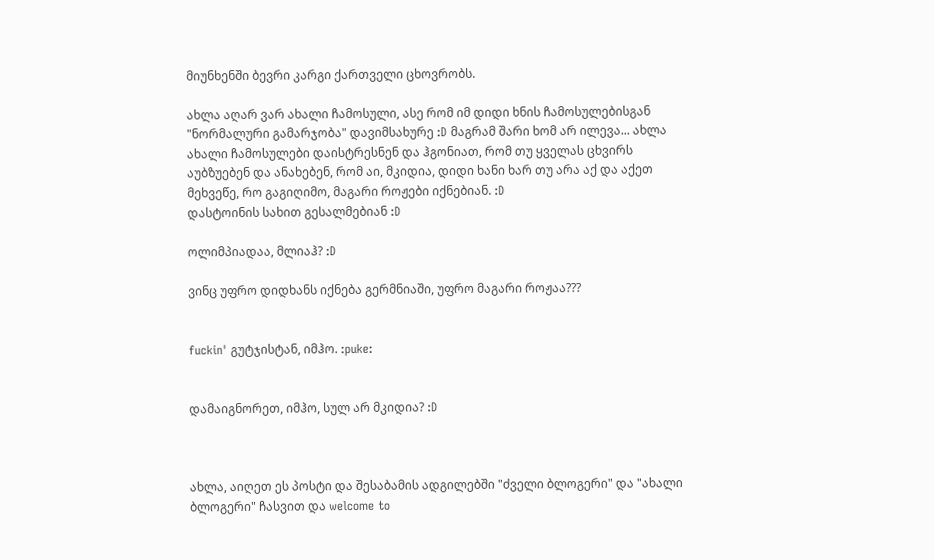მიუნხენში ბევრი კარგი ქართველი ცხოვრობს.

ახლა აღარ ვარ ახალი ჩამოსული, ასე რომ იმ დიდი ხნის ჩამოსულებისგან "ნორმალური გამარჯობა" დავიმსახურე :D მაგრამ შარი ხომ არ ილევა... ახლა ახალი ჩამოსულები დაისტრესნენ და ჰგონიათ, რომ თუ ყველას ცხვირს აუბზუებენ და ანახებენ, რომ აი, მკიდია, დიდი ხანი ხარ თუ არა აქ და აქეთ მეხვეწე, რო გაგიღიმო, მაგარი როჟები იქნებიან. :D
დასტოინის სახით გესალმებიან :D

ოლიმპიადაა, მლიაჰ? :D

ვინც უფრო დიდხანს იქნება გერმნიაში, უფრო მაგარი როჟაა???


fuckin' გუტჯისტან, იმჰო. :puke:


დამაიგნორეთ, იმჰო, სულ არ მკიდია? :D



ახლა, აიღეთ ეს პოსტი და შესაბამის ადგილებში "ძველი ბლოგერი" და "ახალი ბლოგერი" ჩასვით და welcome to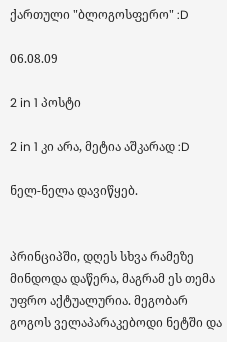ქართული "ბლოგოსფერო" :D

06.08.09

2 in 1 პოსტი

2 in 1 კი არა, მეტია აშკარად :D

ნელ-ნელა დავიწყებ.


პრინციპში, დღეს სხვა რამეზე მინდოდა დაწერა, მაგრამ ეს თემა უფრო აქტუალურია. მეგობარ გოგოს ველაპარაკებოდი ნეტში და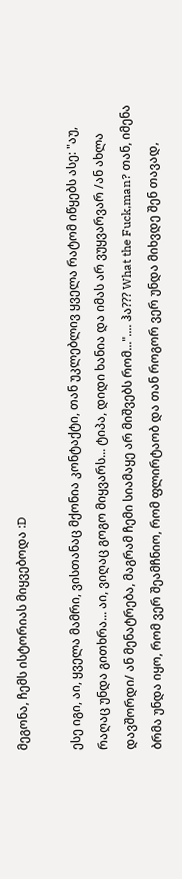მეგონა, ჩემს ისტორიას მიყვებოდა :D

ესე იგი, აი, ყველა მამრი, ვისთანაც მქონია კონტაქტი, თან უკლებლივ ყველა რატომ იწყებს ასე: "აუ, რაღაც უნდა გითხრა... აი, ვიღაც გოგო მიყვარს... ტიპა, დიდი ხანია და იმას არ ვუყვარვარ /ან ახლა დავშორდი/ ან მენატრება, მაგრამ ჩემი სიამაყე არ მიშვებს რომ...".... ჰა??? What the Fuck,man? თან, იმენა ბრმა უნდა იყო, რომ ვერ შეამჩნიო, რომ ფლირტაობ და თან როგორ ვერ უნდა მიხვდე შენ თავად,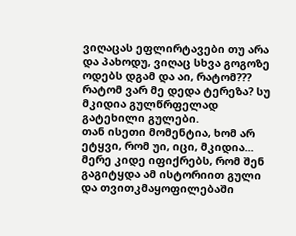ვიღაცას ეფლირტავები თუ არა და პახოდუ, ვიღაც სხვა გოგოზე ოდებს დგამ და აი, რატომ??? რატომ ვარ მე დედა ტერეზა? სუ მკიდია გულწრფელად გატეხილი გულები.
თან ისეთი მომენტია, ხომ არ ეტყვი, რომ უი, იცი, მკიდია... მერე კიდე იფიქრებს, რომ შენ გაგიტყდა ამ ისტორიით გული და თვითკმაყოფილებაში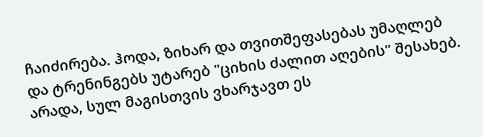ჩაიძირება. ჰოდა, ზიხარ და თვითშეფასებას უმაღლებ და ტრენინგებს უტარებ "ციხის ძალით აღების" შესახებ. არადა, სულ მაგისთვის ვხარჯავთ ეს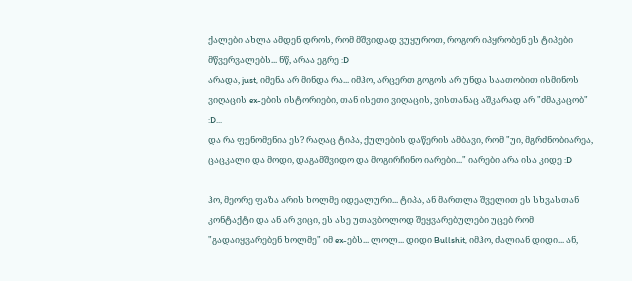ქალები ახლა ამდენ დროს, რომ მშვიდად ვუყუროთ, როგორ იპყრობენ ეს ტიპები მწვერვალებს... ნწ, არაა ეგრე :D
არადა, just, იმენა არ მინდა რა... იმჰო, არცერთ გოგოს არ უნდა საათობით ისმინოს ვიღაცის ex-ების ისტორიები, თან ისეთი ვიღაცის, ვისთანაც აშკარად არ "ძმაკაცობ" :D...
და რა ფენომენია ეს? რაღაც ტიპა, ქულების დაწერის ამბავი, რომ "უი, მგრძნობიარეა, ცაცკალი და მოდი, დაგამშვიდო და მოგირჩინო იარები..." იარები არა ისა კიდე :D

ჰო, მეორე ფაზა არის ხოლმე იდეალური... ტიპა, ან მართლა შველით ეს სხვასთან კონტაქტი და ან არ ვიცი, ეს ასე უთავბოლოდ შეყვარებულები უცებ რომ "გადაიყვარებენ ხოლმე" იმ ex-ებს... ლოლ... დიდი Bullshit, იმჰო, ძალიან დიდი... ან,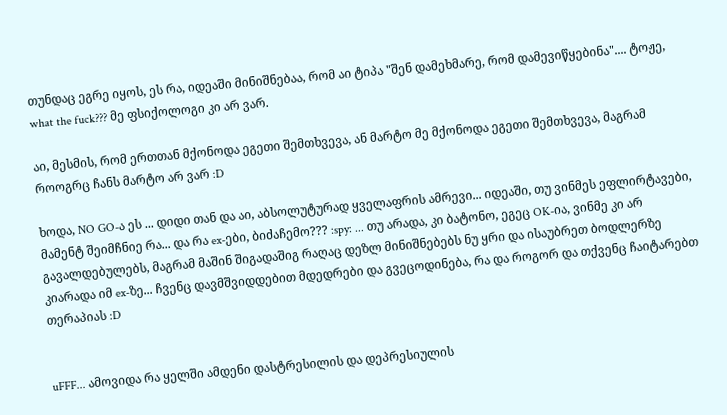თუნდაც ეგრე იყოს, ეს რა, იდეაში მინიშნებაა, რომ აი ტიპა "შენ დამეხმარე, რომ დამევიწყებინა".... ტოჟე, what the fuck??? მე ფსიქოლოგი კი არ ვარ.

აი, მესმის, რომ ერთთან მქონოდა ეგეთი შემთხვევა, ან მარტო მე მქონოდა ეგეთი შემთხვევა, მაგრამ როოგრც ჩანს მარტო არ ვარ :D

ხოდა, NO GO-ა ეს ... დიდი თან და აი, აბსოლუტურად ყველაფრის ამრევი... იდეაში, თუ ვინმეს ეფლირტავები, მამენტ შეიმჩნიე რა... და რა ex-ები, ბიძაჩემო??? :spy: ... თუ არადა, კი ბატონო, ეგეც OK-ია, ვინმე კი არ გავალდებულებს, მაგრამ მაშინ შიგადაშიგ რაღაც დეზლ მინიშნებებს ნუ ყრი და ისაუბრეთ ბოდლერზე კიარადა იმ ex-ზე... ჩვენც დავმშვიდდებით მდედრები და გვეცოდინება, რა და როგორ და თქვენც ჩაიტარებთ თერაპიას :D


uFFF... ამოვიდა რა ყელში ამდენი დასტრესილის და დეპრესიულის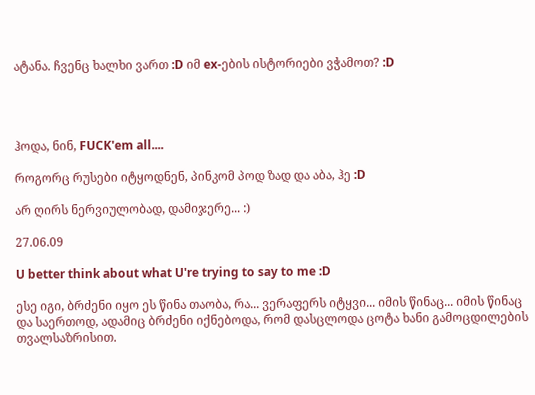ატანა. ჩვენც ხალხი ვართ :D იმ ex-ების ისტორიები ვჭამოთ? :D




ჰოდა, ნინ, FUCK'em all....

როგორც რუსები იტყოდნენ, პინკომ პოდ ზად და აბა, ჰე :D

არ ღირს ნერვიულობად, დამიჯერე... :)

27.06.09

U better think about what U're trying to say to me :D

ესე იგი, ბრძენი იყო ეს წინა თაობა, რა... ვერაფერს იტყვი... იმის წინაც... იმის წინაც და საერთოდ, ადამიც ბრძენი იქნებოდა, რომ დასცლოდა ცოტა ხანი გამოცდილების თვალსაზრისით.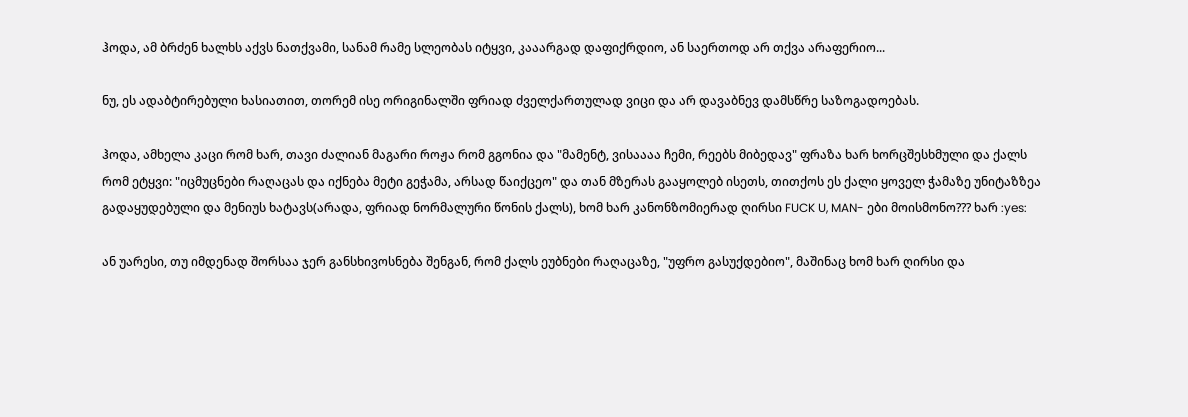ჰოდა, ამ ბრძენ ხალხს აქვს ნათქვამი, სანამ რამე სლეობას იტყვი, კააარგად დაფიქრდიო, ან საერთოდ არ თქვა არაფერიო...

ნუ, ეს ადაბტირებული ხასიათით, თორემ ისე ორიგინალში ფრიად ძველქართულად ვიცი და არ დავაბნევ დამსწრე საზოგადოებას.

ჰოდა, ამხელა კაცი რომ ხარ, თავი ძალიან მაგარი როჟა რომ გგონია და "მამენტ, ვისაააა ჩემი, რეებს მიბედავ" ფრაზა ხარ ხორცშესხმული და ქალს რომ ეტყვი: "იცმუცნები რაღაცას და იქნება მეტი გეჭამა, არსად წაიქცეო" და თან მზერას გააყოლებ ისეთს, თითქოს ეს ქალი ყოველ ჭამაზე უნიტაზზეა გადაყუდებული და მენიუს ხატავს(არადა, ფრიად ნორმალური წონის ქალს), ხომ ხარ კანონზომიერად ღირსი FUCK U, MAN- ები მოისმონო??? ხარ :yes:

ან უარესი, თუ იმდენად შორსაა ჯერ განსხივოსნება შენგან, რომ ქალს ეუბნები რაღაცაზე, "უფრო გასუქდებიო", მაშინაც ხომ ხარ ღირსი და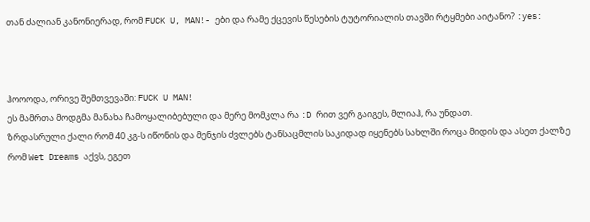თან ძალიან კანონიერად, რომ FUCK U, MAN!- ები და რამე ქცევის წესების ტუტორიალის თავში რტყმები აიტანო? :yes:



ჰოოოდა, ორივე შემთვევაში: FUCK U MAN!
ეს მამრთა მოდგმა მანახა ჩამოყალიბებული და მერე მომკლა რა :D რით ვერ გაიგეს, მლიაჰ, რა უნდათ.
ზრდასრული ქალი რომ 40 კგ-ს იწონის და მენჯის ძვლებს ტანსაცმლის საკიდად იყენებს სახლში როცა მიდის და ასეთ ქალზე რომ Wet Dreams აქვს, ეგეთ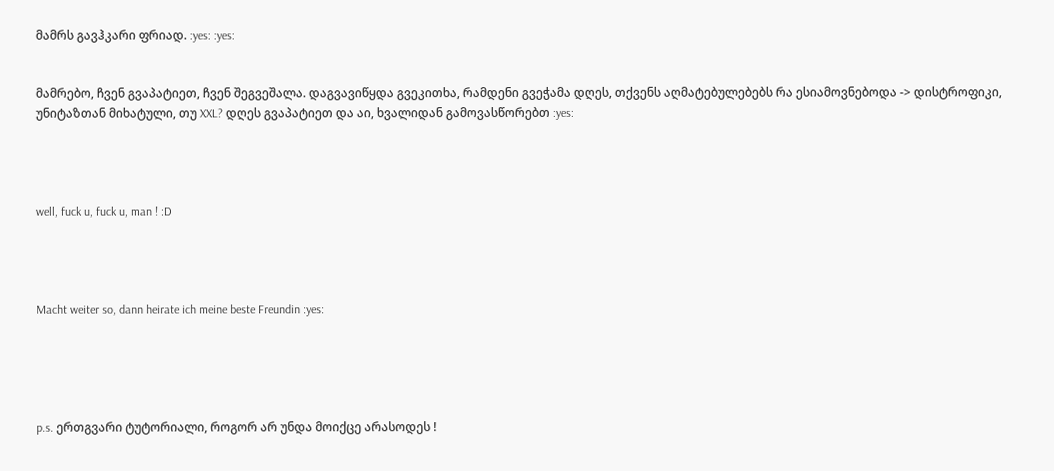მამრს გავჰკარი ფრიად. :yes: :yes:


მამრებო, ჩვენ გვაპატიეთ, ჩვენ შეგვეშალა. დაგვავიწყდა გვეკითხა, რამდენი გვეჭამა დღეს, თქვენს აღმატებულებებს რა ესიამოვნებოდა -> დისტროფიკი, უნიტაზთან მიხატული, თუ XXL? დღეს გვაპატიეთ და აი, ხვალიდან გამოვასწორებთ :yes:




well, fuck u, fuck u, man ! :D




Macht weiter so, dann heirate ich meine beste Freundin :yes:





p.s. ერთგვარი ტუტორიალი, როგორ არ უნდა მოიქცე არასოდეს !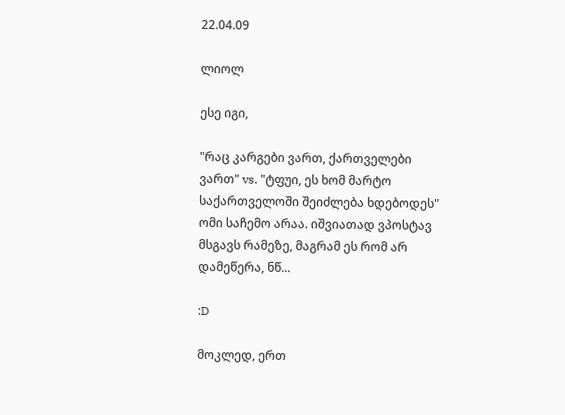22.04.09

ლიოლ

ესე იგი,

"რაც კარგები ვართ, ქართველები ვართ" vs. "ტფუი, ეს ხომ მარტო საქართველოში შეიძლება ხდებოდეს" ომი საჩემო არაა. იშვიათად ვპოსტავ მსგავს რამეზე, მაგრამ ეს რომ არ დამეწერა, ნწ...

:D

მოკლედ, ერთ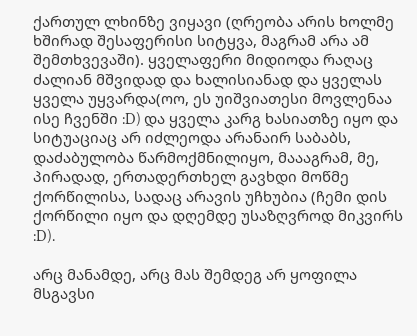ქართულ ლხინზე ვიყავი (ღრეობა არის ხოლმე ხშირად შესაფერისი სიტყვა, მაგრამ არა ამ შემთხვევაში). ყველაფერი მიდიოდა რაღაც ძალიან მშვიდად და ხალისიანად და ყველას ყველა უყვარდა(ოო, ეს უიშვიათესი მოვლენაა ისე ჩვენში :D) და ყველა კარგ ხასიათზე იყო და სიტუაციაც არ იძლეოდა არანაირ საბაბს, დაძაბულობა წარმოქმნილიყო, მაააგრამ, მე, პირადად, ერთადერთხელ გავხდი მოწმე ქორწილისა, სადაც არავის უჩხუბია (ჩემი დის ქორწილი იყო და დღემდე უსაზღვროდ მიკვირს :D).

არც მანამდე, არც მას შემდეგ არ ყოფილა მსგავსი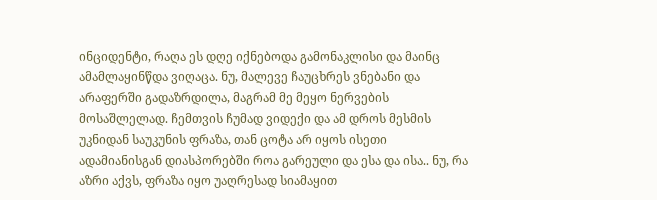ინციდენტი, რაღა ეს დღე იქნებოდა გამონაკლისი და მაინც ამამლაყინწდა ვიღაცა. ნუ, მალევე ჩაუცხრეს ვნებანი და არაფერში გადაზრდილა, მაგრამ მე მეყო ნერვების მოსაშლელად. ჩემთვის ჩუმად ვიდექი და ამ დროს მესმის უკნიდან საუკუნის ფრაზა, თან ცოტა არ იყოს ისეთი ადამიანისგან დიასპორებში როა გარეული და ესა და ისა.. ნუ, რა აზრი აქვს, ფრაზა იყო უაღრესად სიამაყით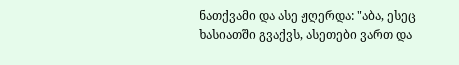ნათქვამი და ასე ჟღერდა: "აბა, ესეც ხასიათში გვაქვს, ასეთები ვართ და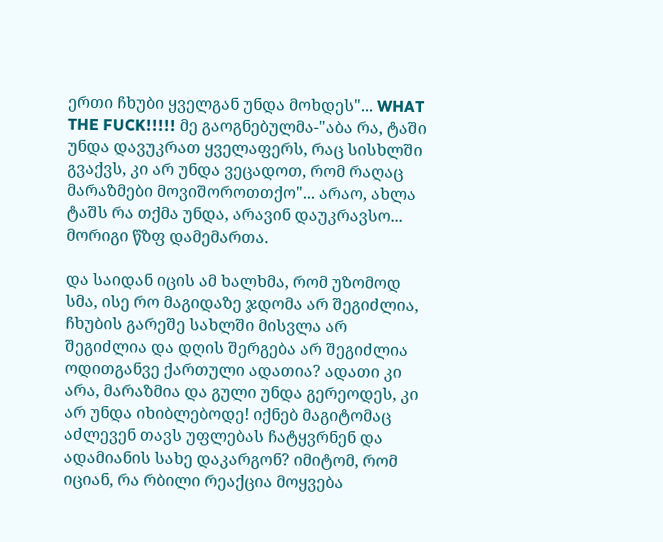ერთი ჩხუბი ყველგან უნდა მოხდეს"... WHAT THE FUCK!!!!! მე გაოგნებულმა-"აბა რა, ტაში უნდა დავუკრათ ყველაფერს, რაც სისხლში გვაქვს, კი არ უნდა ვეცადოთ, რომ რაღაც მარაზმები მოვიშოროთთქო"... არაო, ახლა ტაშს რა თქმა უნდა, არავინ დაუკრავსო... მორიგი წზფ დამემართა.

და საიდან იცის ამ ხალხმა, რომ უზომოდ სმა, ისე რო მაგიდაზე ჯდომა არ შეგიძლია, ჩხუბის გარეშე სახლში მისვლა არ შეგიძლია და დღის შერგება არ შეგიძლია ოდითგანვე ქართული ადათია? ადათი კი არა, მარაზმია და გული უნდა გერეოდეს, კი არ უნდა იხიბლებოდე! იქნებ მაგიტომაც აძლევენ თავს უფლებას ჩატყვრნენ და ადამიანის სახე დაკარგონ? იმიტომ, რომ იციან, რა რბილი რეაქცია მოყვება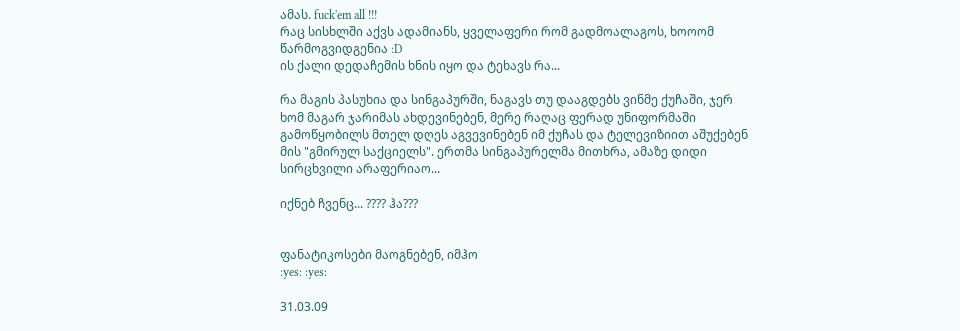ამას. fuck'em all !!!
რაც სისხლში აქვს ადამიანს, ყველაფერი რომ გადმოალაგოს, ხოოომ წარმოგვიდგენია :D
ის ქალი დედაჩემის ხნის იყო და ტეხავს რა...

რა მაგის პასუხია და სინგაპურში, ნაგავს თუ დააგდებს ვინმე ქუჩაში, ჯერ ხომ მაგარ ჯარიმას ახდევინებენ, მერე რაღაც ფერად უნიფორმაში გამოწყობილს მთელ დღეს აგვევინებენ იმ ქუჩას და ტელევიზიით აშუქებენ მის "გმირულ საქციელს". ერთმა სინგაპურელმა მითხრა, ამაზე დიდი სირცხვილი არაფერიაო...

იქნებ ჩვენც... ???? ჰა???


ფანატიკოსები მაოგნებენ, იმჰო
:yes: :yes:

31.03.09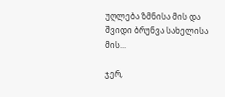უღლება ზმნისა მის და შვიდი ბრუნვა სახელისა მის...

ჯერ,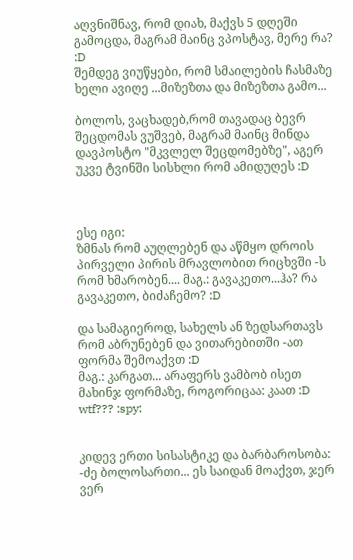აღვნიშნავ, რომ დიახ, მაქვს 5 დღეში გამოცდა, მაგრამ მაინც ვპოსტავ, მერე რა? :D
შემდეგ ვიუწყები, რომ სმაილების ჩასმაზე ხელი ავიღე ...მიზეზთა და მიზეზთა გამო...

ბოლოს, ვაცხადებ,რომ თავადაც ბევრ შეცდომას ვუშვებ, მაგრამ მაინც მინდა დავპოსტო "მკვლელ შეცდომებზე", აგერ უკვე ტვინში სისხლი რომ ამიდუღეს :D



ესე იგი:
ზმნას რომ აუღლებენ და აწმყო დროის პირველი პირის მრავლობით რიცხვში -ს რომ ხმარობენ.... მაგ.: გავაკეთო...ჰა? რა გავაკეთო, ბიძაჩემო? :D

და სამაგიეროდ, სახელს ან ზედსართავს რომ აბრუნებენ და ვითარებითში -ათ ფორმა შემოაქვთ :D
მაგ.: კარგათ... არაფერს ვამბობ ისეთ მახინჯ ფორმაზე, როგორიცაა: კაათ :D wtf??? :spy:


კიდევ ერთი სისასტიკე და ბარბაროსობა: -ძე ბოლოსართი... ეს საიდან მოაქვთ, ჯერ ვერ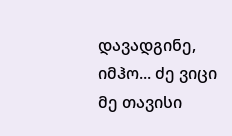დავადგინე, იმჰო... ძე ვიცი მე თავისი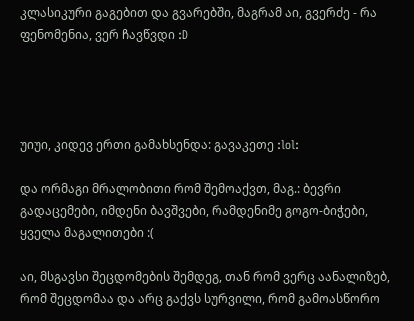კლასიკური გაგებით და გვარებში, მაგრამ აი, გვერძე - რა ფენომენია, ვერ ჩავწვდი :D




უიუი, კიდევ ერთი გამახსენდა: გავაკეთე :lol:

და ორმაგი მრალობითი რომ შემოაქვთ, მაგ.: ბევრი გადაცემები, იმდენი ბავშვები, რამდენიმე გოგო-ბიჭები, ყველა მაგალითები :(

აი, მსგავსი შეცდომების შემდეგ, თან რომ ვერც აანალიზებ, რომ შეცდომაა და არც გაქვს სურვილი, რომ გამოასწორო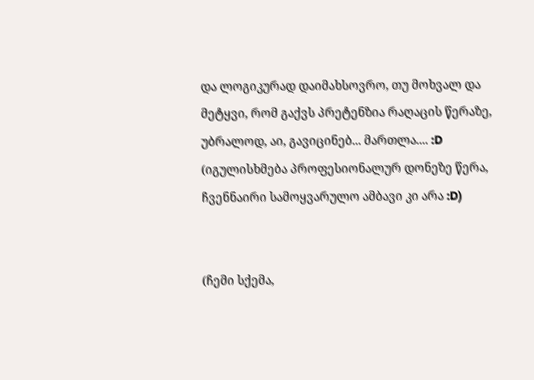და ლოგიკურად დაიმახსოვრო, თუ მოხვალ და მეტყვი, რომ გაქვს პრეტენზია რაღაცის წერაზე, უბრალოდ, აი, გავიცინებ... მართლა.... :D (იგულისხმება პროფესიონალურ დონეზე წერა, ჩვენნაირი სამოყვარულო ამბავი კი არა :D)


(ჩემი სქემა,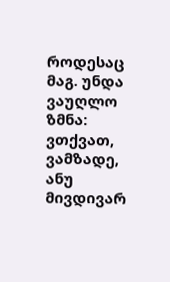როდესაც მაგ. უნდა ვაუღლო ზმნა: ვთქვათ, ვამზადე, ანუ მივდივარ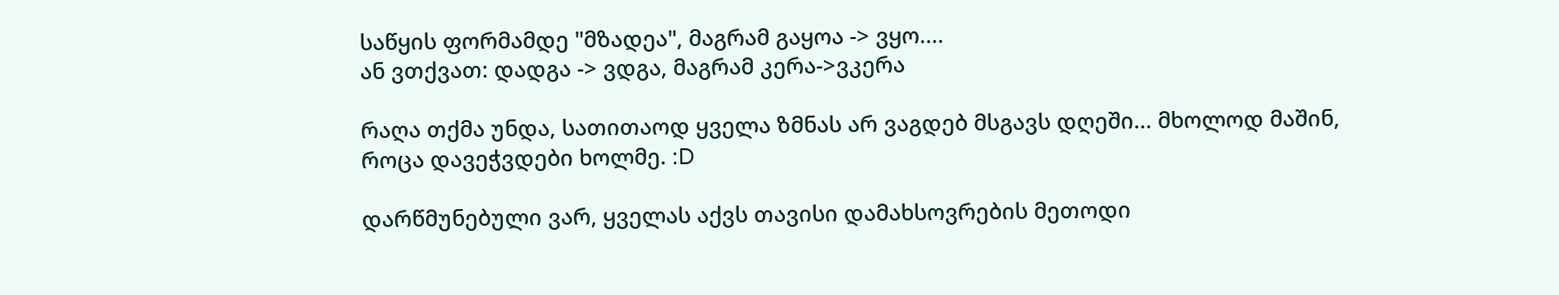საწყის ფორმამდე "მზადეა", მაგრამ გაყოა -> ვყო....
ან ვთქვათ: დადგა -> ვდგა, მაგრამ კერა->ვკერა

რაღა თქმა უნდა, სათითაოდ ყველა ზმნას არ ვაგდებ მსგავს დღეში... მხოლოდ მაშინ, როცა დავეჭვდები ხოლმე. :D

დარწმუნებული ვარ, ყველას აქვს თავისი დამახსოვრების მეთოდი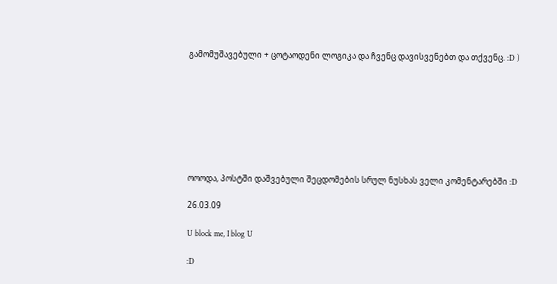გამომუშავებული + ცოტაოდენი ლოგიკა და ჩვენც დავისვენებთ და თქვენც. :D )








ოოოდა, პოსტში დაშვებული შეცდომების სრულ ნუსხას ველი კომენტარებში :D

26.03.09

U block me, I blog U

:D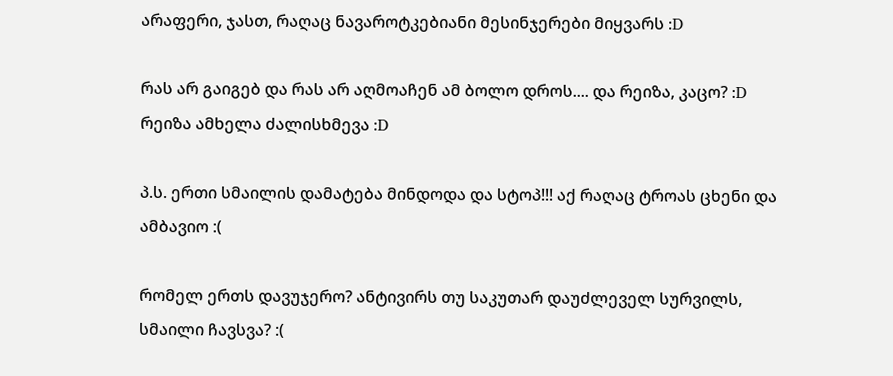არაფერი, ჯასთ, რაღაც ნავაროტკებიანი მესინჯერები მიყვარს :D

რას არ გაიგებ და რას არ აღმოაჩენ ამ ბოლო დროს.... და რეიზა, კაცო? :D რეიზა ამხელა ძალისხმევა :D

პ.ს. ერთი სმაილის დამატება მინდოდა და სტოპ!!! აქ რაღაც ტროას ცხენი და ამბავიო :(

რომელ ერთს დავუჯერო? ანტივირს თუ საკუთარ დაუძლეველ სურვილს, სმაილი ჩავსვა? :(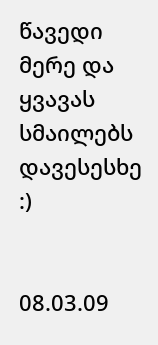წავედი მერე და ყვავას სმაილებს დავესესხე :)


08.03.09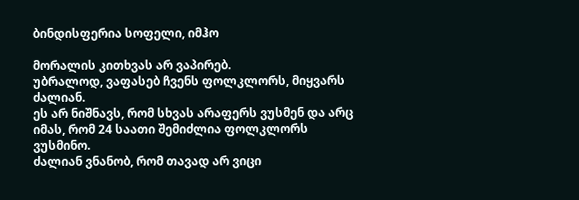ბინდისფერია სოფელი, იმჰო

მორალის კითხვას არ ვაპირებ.
უბრალოდ, ვაფასებ ჩვენს ფოლკლორს, მიყვარს ძალიან.
ეს არ ნიშნავს, რომ სხვას არაფერს ვუსმენ და არც იმას, რომ 24 საათი შემიძლია ფოლკლორს ვუსმინო.
ძალიან ვნანობ, რომ თავად არ ვიცი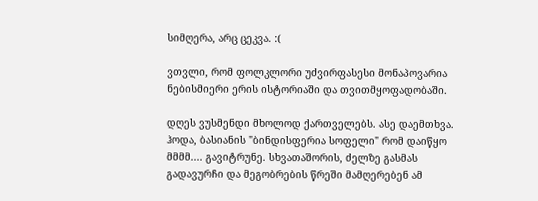სიმღერა, არც ცეკვა. :(

ვთვლი, რომ ფოლკლორი უძვირფასესი მონაპოვარია ნებისმიერი ერის ისტორიაში და თვითმყოფადობაში.

დღეს ვუსმენდი მხოლოდ ქართველებს. ასე დაემთხვა. ჰოდა, ბასიანის "ბინდისფერია სოფელი" რომ დაიწყო მმმმ.... გავიტრუნე. სხვათაშორის, ძელზე გასმას გადავურჩი და მეგობრების წრეში მამღერებენ ამ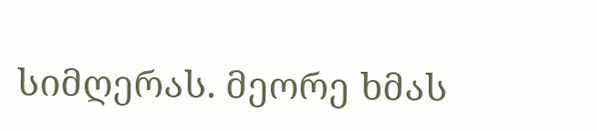სიმღერას. მეორე ხმას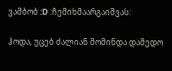ვამბობ :D :ჩემიხმაარგაიშვას:

ჰოდა, უცებ ძალიან მომინდა დამედო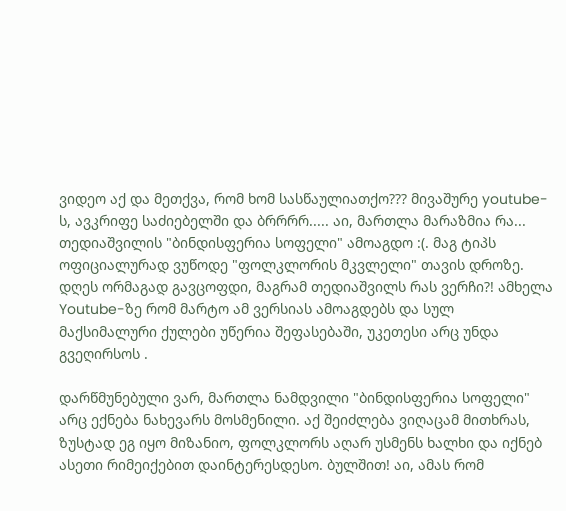ვიდეო აქ და მეთქვა, რომ ხომ სასწაულიათქო??? მივაშურე youtube-ს, ავკრიფე საძიებელში და ბრრრრ..... აი, მართლა მარაზმია რა... თედიაშვილის "ბინდისფერია სოფელი" ამოაგდო :(. მაგ ტიპს ოფიციალურად ვუწოდე "ფოლკლორის მკვლელი" თავის დროზე. დღეს ორმაგად გავცოფდი, მაგრამ თედიაშვილს რას ვერჩი?! ამხელა Youtube-ზე რომ მარტო ამ ვერსიას ამოაგდებს და სულ მაქსიმალური ქულები უწერია შეფასებაში, უკეთესი არც უნდა გვეღირსოს .

დარწმუნებული ვარ, მართლა ნამდვილი "ბინდისფერია სოფელი" არც ექნება ნახევარს მოსმენილი. აქ შეიძლება ვიღაცამ მითხრას, ზუსტად ეგ იყო მიზანიო, ფოლკლორს აღარ უსმენს ხალხი და იქნებ ასეთი რიმეიქებით დაინტერესდესო. ბულშით! აი, ამას რომ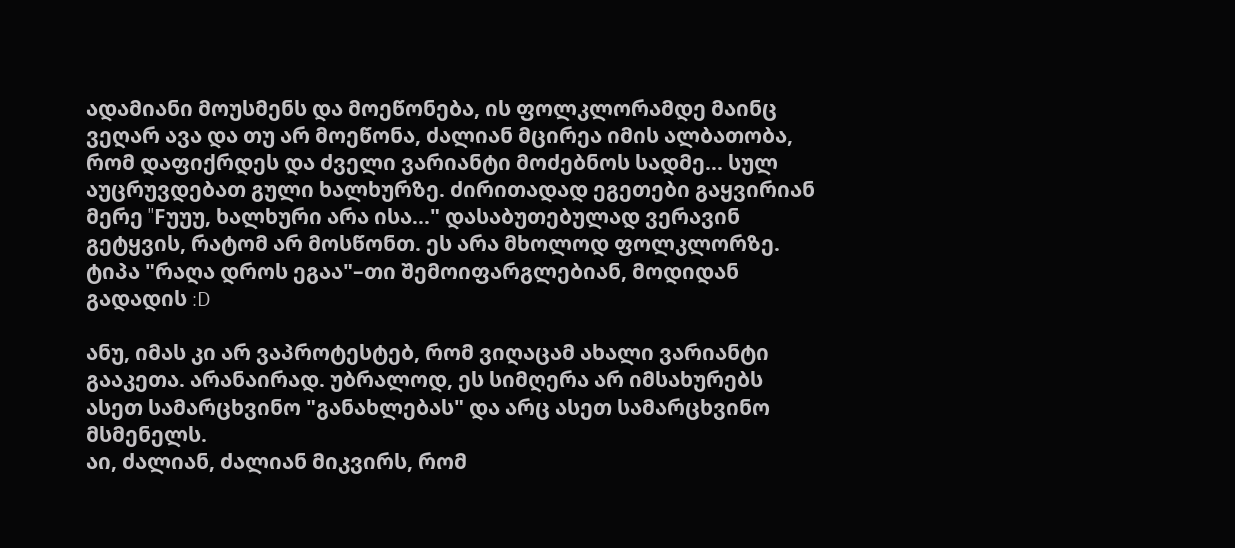ადამიანი მოუსმენს და მოეწონება, ის ფოლკლორამდე მაინც ვეღარ ავა და თუ არ მოეწონა, ძალიან მცირეა იმის ალბათობა, რომ დაფიქრდეს და ძველი ვარიანტი მოძებნოს სადმე... სულ აუცრუვდებათ გული ხალხურზე. ძირითადად ეგეთები გაყვირიან მერე "Fუუუ, ხალხური არა ისა..." დასაბუთებულად ვერავინ გეტყვის, რატომ არ მოსწონთ. ეს არა მხოლოდ ფოლკლორზე. ტიპა "რაღა დროს ეგაა"–თი შემოიფარგლებიან, მოდიდან გადადის :D

ანუ, იმას კი არ ვაპროტესტებ, რომ ვიღაცამ ახალი ვარიანტი გააკეთა. არანაირად. უბრალოდ, ეს სიმღერა არ იმსახურებს ასეთ სამარცხვინო "განახლებას" და არც ასეთ სამარცხვინო მსმენელს.
აი, ძალიან, ძალიან მიკვირს, რომ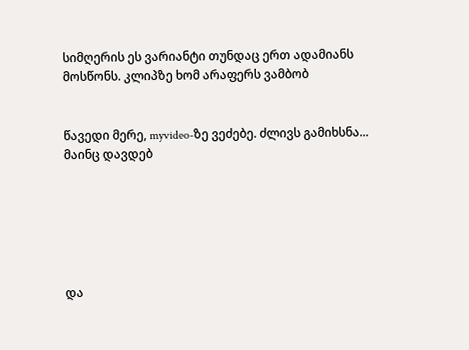სიმღერის ეს ვარიანტი თუნდაც ერთ ადამიანს მოსწონს. კლიპზე ხომ არაფერს ვამბობ


წავედი მერე, myvideo-ზე ვეძებე. ძლივს გამიხსნა... მაინც დავდებ






და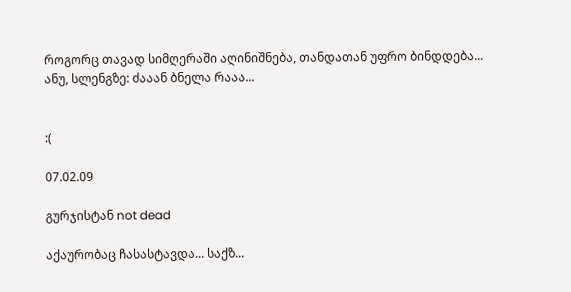როგორც თავად სიმღერაში აღინიშნება, თანდათან უფრო ბინდდება...
ანუ, სლენგზე: ძააან ბნელა რააა...


:(

07.02.09

გურჯისტან not dead

აქაურობაც ჩასასტავდა... საქზ...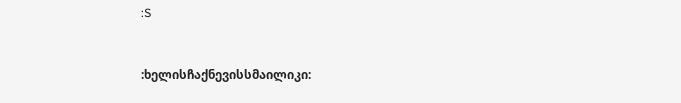:S


:ხელისჩაქნევისსმაილიკი: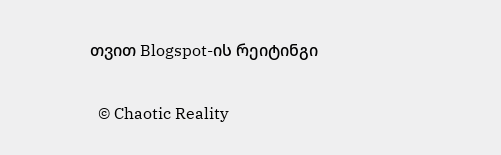თვით Blogspot-ის რეიტინგი

  © Chaotic Reality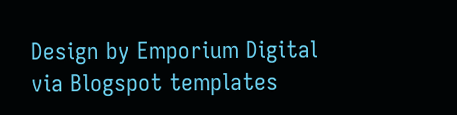Design by Emporium Digital via Blogspot templates